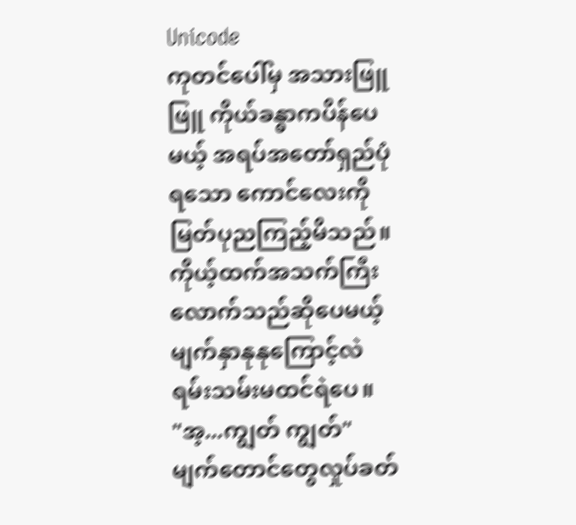Unicode
ကုတင်ပေါ်မှ အသားဖြူဖြူ ကိုယ်ခန္ဓာကပိန်ပေမယ့် အရပ်အတော်ရှည်ပုံရသော ကောင်လေးကို မြတ်ပုညကြည့်မိသည်။ ကိုယ့်ထက်အသက်ကြီးလောက်သည်ဆိုပေမယ့် မျက်နှာနုနုကြောင့်လဲ ရမ်းသမ်းမထင်ရဲပေ။
"အ့...ကျွတ် ကျွတ်"
မျက်တောင်တွေလှုပ်ခတ်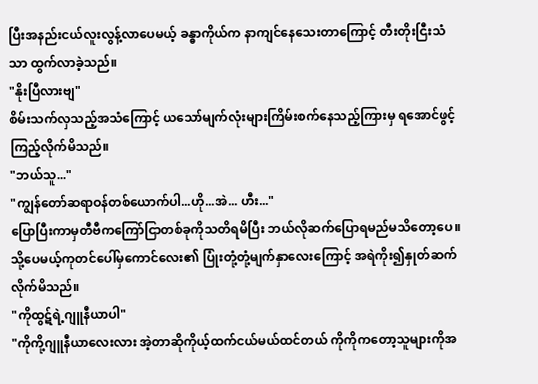ပြီးအနည်းငယ်လူးလွန့်လာပေမယ့် ခန္ဓာကိုယ်က နာကျင်နေသေးတာကြောင့် တီးတိုးငြီးသံသာ ထွက်လာခဲ့သည်။
"နိုးပြီလားဗျ"
စိမ်းသက်လှသည့်အသံကြောင့် ယသော်မျက်လုံးများကြိမ်းစက်နေသည့်ကြားမှ ရအောင်ဖွင့်ကြည့်လိုက်မိသည်။
"ဘယ်သူ..."
"ကျွန်တော်ဆရာဝန်တစ်ယောက်ပါ...ဟို...အဲ... ဟီး..."
ပြောပြီးကာမှတီဗီကကြော်ငြာတစ်ခုကိုသတိရမိပြီး ဘယ်လိုဆက်ပြောရမည်မသိတော့ပေ။ သို့ပေမယ့်ကုတင်ပေါ်မှကောင်လေး၏ ပြုံးတုံ့တုံ့မျက်နှာလေးကြောင့် အရဲကိုး၍နှုတ်ဆက်လိုက်မိသည်။
"ကိုထွဋ်ရဲ့ဂျူနီယာပါ"
"ကိုကို့ဂျူနီယာလေးလား အဲ့တာဆိုကိုယ့်ထက်ငယ်မယ်ထင်တယ် ကိုကိုကတော့သူများကိုအ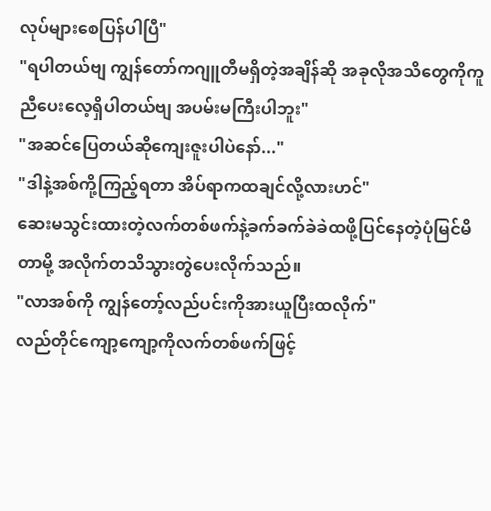လုပ်များစေပြန်ပါပြီ"
"ရပါတယ်ဗျ ကျွန်တော်ကဂျူတီမရှိတဲ့အချိန်ဆို အခုလိုအသိတွေကိုကူညီပေးလေ့ရှိပါတယ်ဗျ အပမ်းမကြီးပါဘူး"
"အဆင်ပြေတယ်ဆိုကျေးဇူးပါပဲနော်..."
"ဒါနဲ့အစ်ကို့ကြည့်ရတာ အိပ်ရာကထချင်လို့လားဟင်"
ဆေးမသွင်းထားတဲ့လက်တစ်ဖက်နဲ့ခက်ခက်ခဲခဲထဖို့ပြင်နေတဲ့ပုံမြင်မိတာမို့ အလိုက်တသိသွားတွဲပေးလိုက်သည်။
"လာအစ်ကို ကျွန်တော့်လည်ပင်းကိုအားယူပြီးထလိုက်"
လည်တိုင်ကျော့ကျော့ကိုလက်တစ်ဖက်ဖြင့်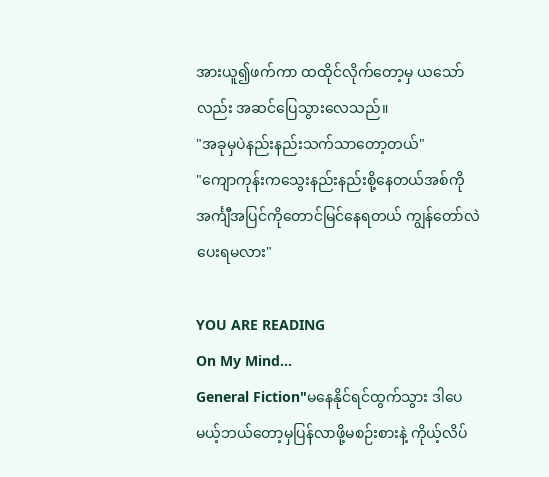အားယူ၍ဖက်ကာ ထထိုင်လိုက်တော့မှ ယသော်လည်း အဆင်ပြေသွားလေသည်။
"အခုမှပဲနည်းနည်းသက်သာတော့တယ်"
"ကျောကုန်းကသွေးနည်းနည်းစို့နေတယ်အစ်ကို အင်္ကျီအပြင်ကိုတောင်မြင်နေရတယ် ကျွန်တော်လဲပေးရမလား"

YOU ARE READING
On My Mind...
General Fiction"မနေနိုင်ရင်ထွက်သွား ဒါပေမယ့်ဘယ်တော့မှပြန်လာဖို့မစဉ်းစားနဲ့ ကိုယ့်လိပ်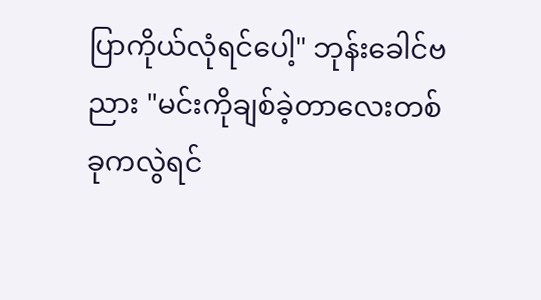ပြာကိုယ်လုံရင်ပေါ့" ဘုန်းခေါင်ဗညား "မင်းကိုချစ်ခဲ့တာလေးတစ်ခုကလွဲရင်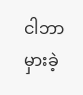ငါဘာမှားခဲ့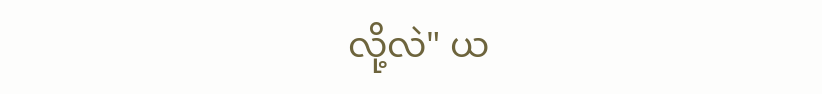လို့လဲ" ယ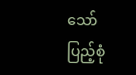သော်ပြည့်စုံ